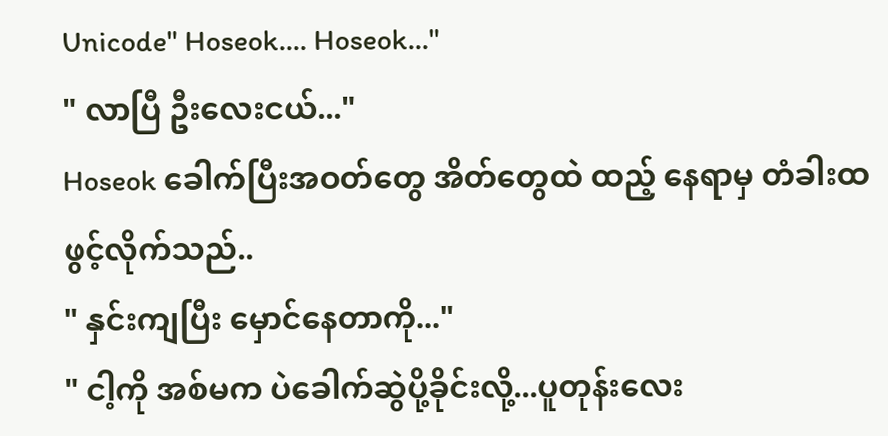Unicode" Hoseok.... Hoseok..."
" လာပြီ ဦးလေးငယ်..."
Hoseok ခေါက်ပြီးအဝတ်တွေ အိတ်တွေထဲ ထည့် နေရာမှ တံခါးထဖွင့်လိုက်သည်..
" နှင်းကျပြီး မှောင်နေတာကို..."
" ငါ့ကို အစ်မက ပဲခေါက်ဆွဲပို့ခိုင်းလို့...ပူတုန်းလေး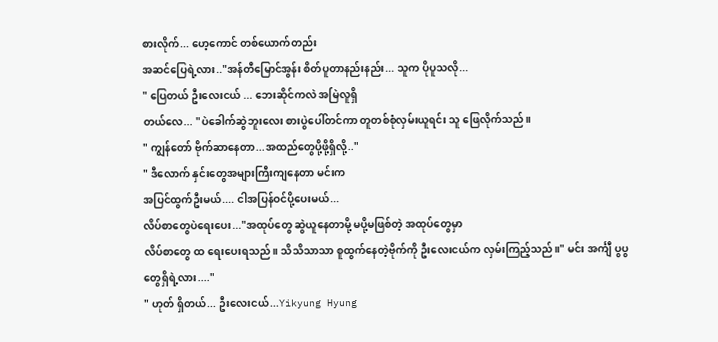စားလိုက်... ဟေ့ကောင် တစ်ယောက်တည်း
အဆင်ပြေရဲ့လား.."အန်တီမြောင်အွန်း စိတ်ပူတာနည်းနည်း... သူက ပိုပူသလို...
" ပြေတယ် ဦးလေးငယ် ... ဘေးဆိုင်ကလဲ အမြဲလူရှိ
တယ်လေ... "ပဲခေါက်ဆွဲဘူးလေး စားပွဲပေါ်တင်ကာ တူတစ်စုံလှမ်းယူရင်း သူ ဖြေလိုက်သည်။
" ကျွန်တော် ဗိုက်ဆာနေတာ...အထည်တွေပို့ဖို့ရှိလို့.."
" ဒီလောက် နှင်းတွေအများကြီးကျနေတာ မင်းက
အပြင်ထွက်ဦးမယ်.... ငါအပြန်ဝင်ပို့ပေးမယ်...
လိပ်စာတွေပဲရေးပေး..."အထုပ်တွေ ဆွဲယူနေတာမို့ မပို့မဖြစ်တဲ့ အထုပ်တွေမှာ
လိပ်စာတွေ ထ ရေးပေးရသည်။ သိသိသာသာ စူထွက်နေတဲ့ဗိုက်ကို ဦးလေးငယ်က လှမ်းကြည့်သည်။" မင်း အင်္ကျီ ပွပွ တွေရှိရဲ့လား...."
" ဟုတ် ရှိတယ်... ဦးလေးငယ်...Yikyung Hyung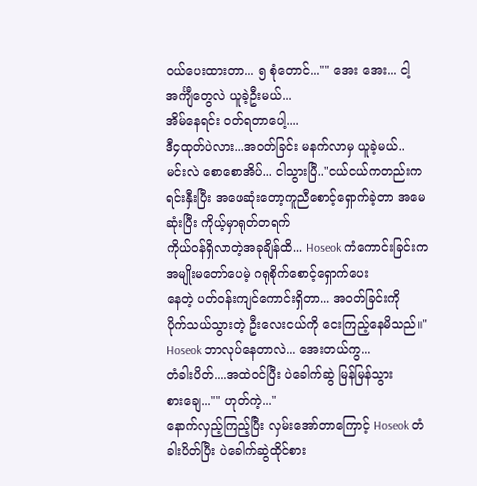ဝယ်ပေးထားတာ... ၅ စုံတောင်..."" အေး အေး... ငါ့ အင်္ကျီတွေလဲ ယူခဲ့ဦးမယ်...
အိမ်နေရင်း ဝတ်ရတာပေါ့....
ဒီ၄ထုတ်ပဲလား...အဝတ်ခြင်း မနက်လာမှ ယူခဲ့မယ်..
မင်းလဲ စောစောအိပ်... ငါသွားပြီ.."ငယ်ငယ်ကတည်းကရင်းနှီးပြီး အဖေဆုံးတော့ကူညီစောင့်ရှောက်ခဲ့တာ အမေဆုံးပြီး ကိုယ့်မှာရုတ်တရက်
ကိုယ်ဝန်ရှိလာတဲ့အခုချိန်ထိ... Hoseok ကံကောင်းခြင်းက အမျိုးမတော်ပေမဲ့ ဂရုစိုက်စောင့်ရှောက်ပေး
နေတဲ့ ပတ်ဝန်းကျင်ကောင်းရှိတာ... အဝတ်ခြင်းကို
ပိုက်သယ်သွားတဲ့ ဦးလေးငယ်ကို ငေးကြည့်နေမိသည်။" Hoseok ဘာလုပ်နေတာလဲ... အေးတယ်ကွ...
တံခါးပိတ်....အထဲဝင်ပြီး ပဲခေါက်ဆွဲ မြန်မြန်သွား
စားချေ..."" ဟုတ်ကဲ့..."
နောက်လှည့်ကြည့်ပြီး လှမ်းအော်တာကြောင့် Hoseok တံခါးပိတ်ပြီး ပဲခေါက်ဆွဲထိုင်စား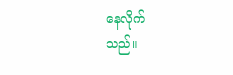နေလိုက်
သည်။